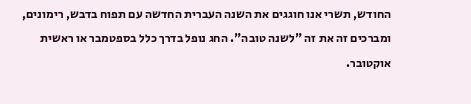החודש, תשרי אנו חוגגים את השנה העברית החדשה עם תפוח בדבש, רימונים, ומברכים זה את זה "לשנה טובה". החג נופל בדרך כלל בספטמבר או ראשית אוקטובר.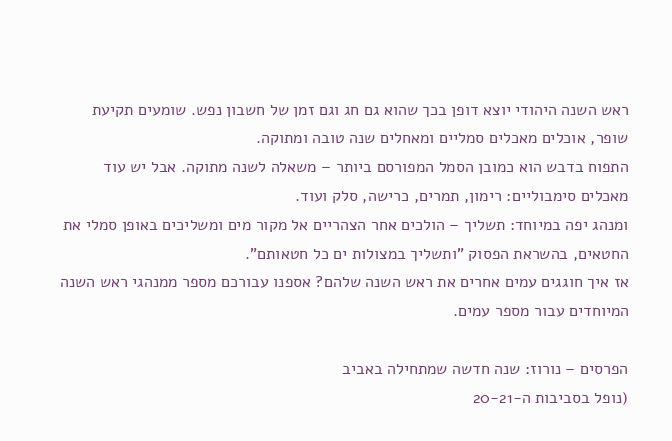ראש השנה היהודי יוצא דופן בכך שהוא גם חג וגם זמן של חשבון נפש. שומעים תקיעת שופר, אוכלים מאכלים סמליים ומאחלים שנה טובה ומתוקה.
התפוח בדבש הוא כמובן הסמל המפורסם ביותר – משאלה לשנה מתוקה. אבל יש עוד מאכלים סימבוליים: רימון, תמרים, כרישה, סלק ועוד.
ומנהג יפה במיוחד: תשליך – הולכים אחר הצהריים אל מקור מים ומשליכים באופן סמלי את החטאים, בהשראת הפסוק "ותשליך במצולות ים כל חטאותם".
אז איך חוגגים עמים אחרים את ראש השנה שלהם? אספנו עבורכם מספר ממנהגי ראש השנה המיוחדים עבור מספר עמים.

הפרסים – נורוז: שנה חדשה שמתחילה באביב
(נופל בסביבות ה-20-21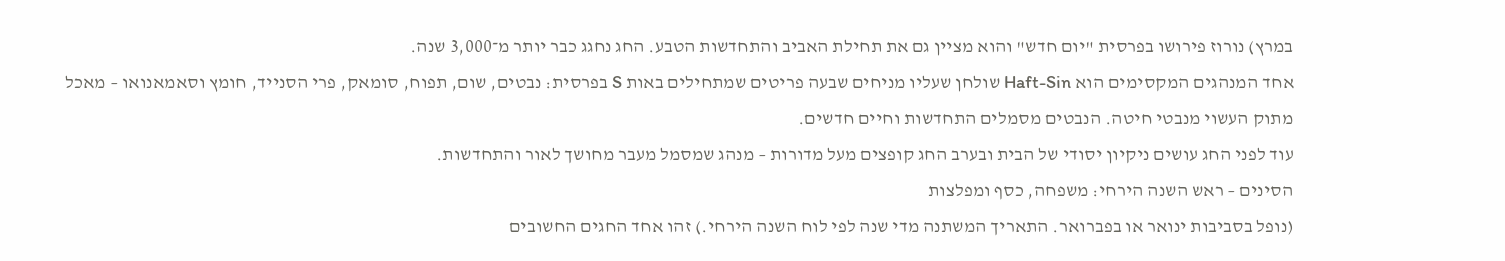במרץ) נורוז פירושו בפרסית "יום חדש" והוא מציין גם את תחילת האביב והתחדשות הטבע. החג נחגג כבר יותר מ־3,000 שנה.
אחד המנהגים המקסימים הוא Haft-Sin שולחן שעליו מניחים שבעה פריטים שמתחילים באות S בפרסית: נבטים, שום, תפוח, סומאק, פרי הסנייד, חומץ וסאמאנואו – מאכל מתוק העשוי מנבטי חיטה. הנבטים מסמלים התחדשות וחיים חדשים.
עוד לפני החג עושים ניקיון יסודי של הבית ובערב החג קופצים מעל מדורות – מנהג שמסמל מעבר מחושך לאור והתחדשות.
הסינים – ראש השנה הירחי: משפחה, כסף ומפלצות
(נופל בסביבות ינואר או בפברואר. התאריך המשתנה מדי שנה לפי לוח השנה הירחי.) זהו אחד החגים החשובים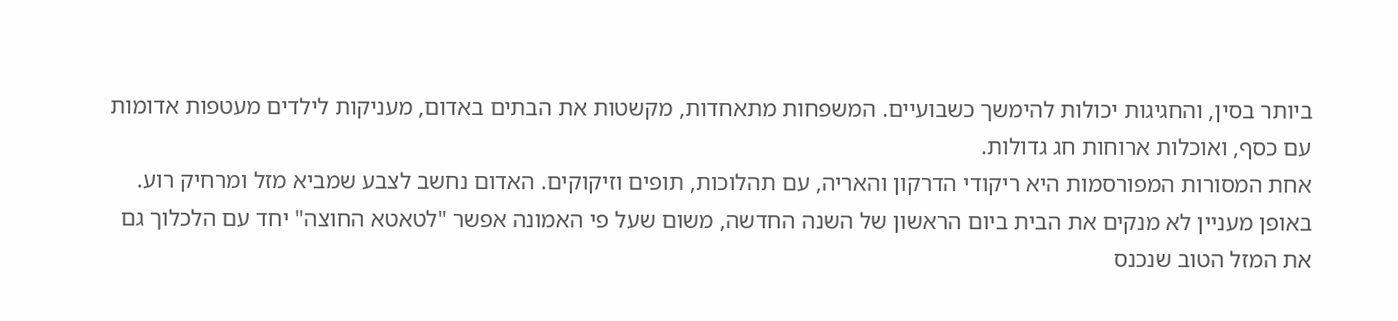ביותר בסין, והחגיגות יכולות להימשך כשבועיים. המשפחות מתאחדות, מקשטות את הבתים באדום, מעניקות לילדים מעטפות אדומות עם כסף, ואוכלות ארוחות חג גדולות.
אחת המסורות המפורסמות היא ריקודי הדרקון והאריה, עם תהלוכות, תופים וזיקוקים. האדום נחשב לצבע שמביא מזל ומרחיק רוע.
באופן מעניין לא מנקים את הבית ביום הראשון של השנה החדשה, משום שעל פי האמונה אפשר "לטאטא החוצה" יחד עם הלכלוך גם את המזל הטוב שנכנס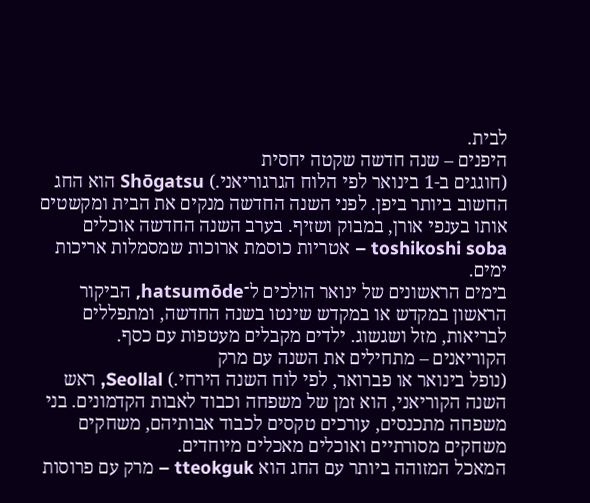לבית.
היפנים – שנה חדשה שקטה יחסית
(חוגגים ב-1 בינואר לפי הלוח הגרגוריאני.) Shōgatsu הוא החג החשוב ביותר ביפן. לפני השנה החדשה מנקים את הבית ומקשטים אותו בענפי אורן, במבוק ושזיף. בערב השנה החדשה אוכלים toshikoshi soba – אטריות כוסמת ארוכות שמסמלות אריכות ימים.
בימים הראשונים של ינואר הולכים ל־hatsumōde, הביקור הראשון במקדש או במקדש שינטו בשנה החדשה, ומתפללים לבריאות, מזל ושגשוג. ילדים מקבלים מעטפות עם כסף.
הקוריאנים – מתחילים את השנה עם מרק
(נופל בינואר או פברואר, לפי לוח השנה הירחי.) Seollal, ראש השנה הקוריאני, הוא זמן של משפחה וכבוד לאבות הקדמונים. בני משפחה מתכנסים, עורכים טקסים לכבוד אבותיהם, משחקים משחקים מסורתיים ואוכלים מאכלים מיוחדים.
המאכל המזוהה ביותר עם החג הוא tteokguk – מרק עם פרוסות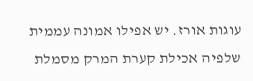עוגות אורז. יש אפילו אמונה עממית שלפיה אכילת קערת המרק מסמלת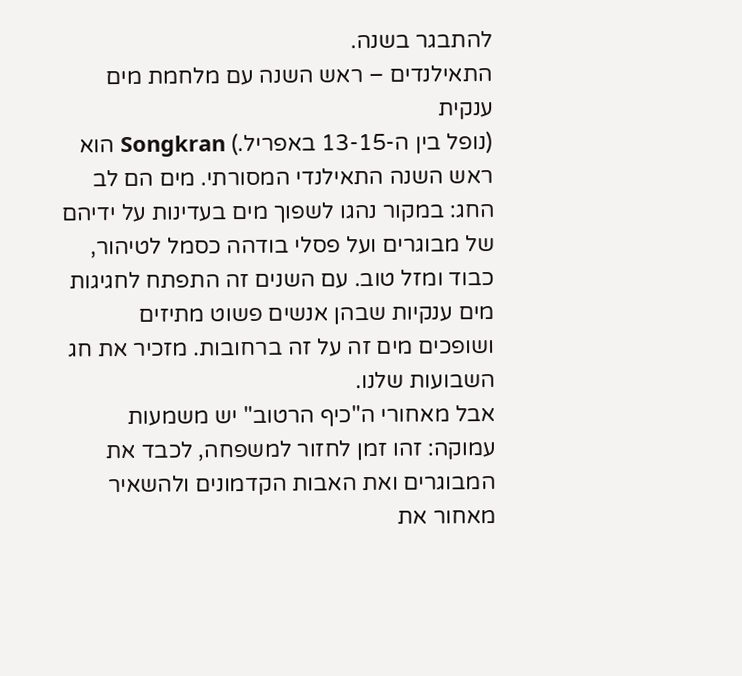להתבגר בשנה.
התאילנדים – ראש השנה עם מלחמת מים ענקית
(נופל בין ה-13-15 באפריל.) Songkran הוא ראש השנה התאילנדי המסורתי. מים הם לב החג: במקור נהגו לשפוך מים בעדינות על ידיהם של מבוגרים ועל פסלי בודהה כסמל לטיהור, כבוד ומזל טוב. עם השנים זה התפתח לחגיגות מים ענקיות שבהן אנשים פשוט מתיזים ושופכים מים זה על זה ברחובות. מזכיר את חג השבועות שלנו.
אבל מאחורי ה"כיף הרטוב" יש משמעות עמוקה: זהו זמן לחזור למשפחה, לכבד את המבוגרים ואת האבות הקדמונים ולהשאיר מאחור את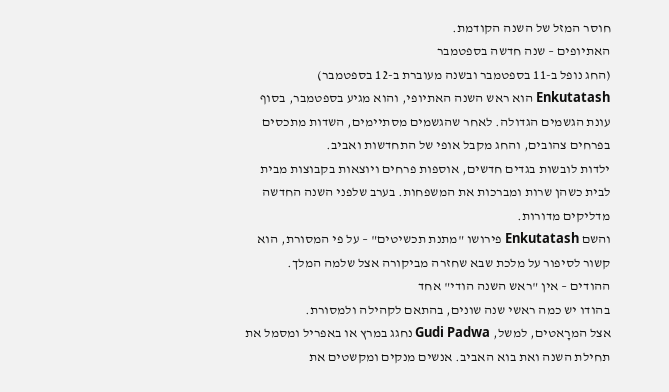חוסר המזל של השנה הקודמת.
האתיופים – שנה חדשה בספטמבר
(החג נופל ב-11 בספטמבר ובשנה מעוברת ב-12 בספטמבר) Enkutatash הוא ראש השנה האתיופי, והוא מגיע בספטמבר, בסוף עונת הגשמים הגדולה. לאחר שהגשמים מסתיימים, השדות מתכסים בפרחים צהובים, והחג מקבל אופי של התחדשות ואביב.
ילדות לובשות בגדים חדשים, אוספות פרחים ויוצאות בקבוצות מבית לבית כשהן שרות ומברכות את המשפחות. בערב שלפני השנה החדשה מדליקים מדורות.
והשם Enkutatash פירושו "מתנת תכשיטים" – על פי המסורת, הוא קשור לסיפור על מלכת שבא שחזרה מביקורה אצל שלמה המלך.
ההודים – אין "ראש השנה הודי" אחד
בהודו יש כמה ראשי שנה שונים, בהתאם לקהילה ולמסורת.
אצל המרָאטים, למשל, Gudi Padwa נחגג במרץ או באפריל ומסמל את תחילת השנה ואת בוא האביב. אנשים מנקים ומקשטים את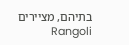בתיהם, מציירים Rangoli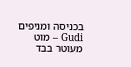בכניסה ומניפים Gudi – מוט מעוטר בבד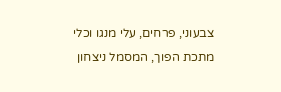צבעוני, פרחים, עלי מנגו וכלי מתכת הפוך, המסמל ניצחון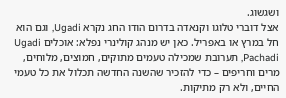ושגשוג.
אצל דוברי טלוגו וקנאדה בדרום הודו החג נקרא Ugadi, וגם הוא חל במרץ או באפריל. כאן יש מנהג קולינרי נפלא: אוכלים Ugadi Pachadi, תערובת שמכילה טעמים מתוקים, חמוצים, מלוחים, מרים וחריפים – כדי להזכיר שהשנה החדשה תכלול את כל טעמי החיים, ולא רק מתיקות.